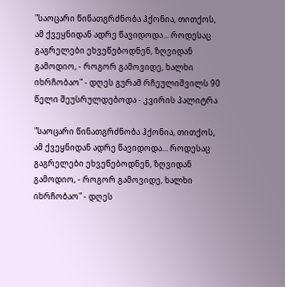"საოცარი წინათგრძნობა ჰქონია, თითქოს, ამ ქვეყნიდან ადრე წავიდოდა... როდესაც გაგრელები ეხვეწებოდნენ, ზღვიდან გამოდიო, - როგორ გამოვიდე, ხალხი იხრჩობაო" - დღეს გურამ რჩეულიშვილს 90 წელი შეუსრულდებოდა - კვირის პალიტრა

"საოცარი წინათგრძნობა ჰქონია, თითქოს, ამ ქვეყნიდან ადრე წავიდოდა... როდესაც გაგრელები ეხვეწებოდნენ, ზღვიდან გამოდიო, - როგორ გამოვიდე, ხალხი იხრჩობაო" - დღეს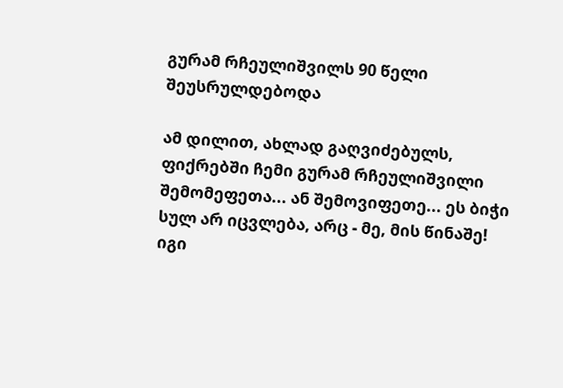გურამ რჩეულიშვილს 90 წელი შეუსრულდებოდა

ამ დილით, ახლად გაღვიძებულს, ფიქრებში ჩემი გურამ რჩეულიშვილი შემომეფეთა... ან შემოვიფეთე... ეს ბიჭი სულ არ იცვლება, არც - მე, მის წინაშე! იგი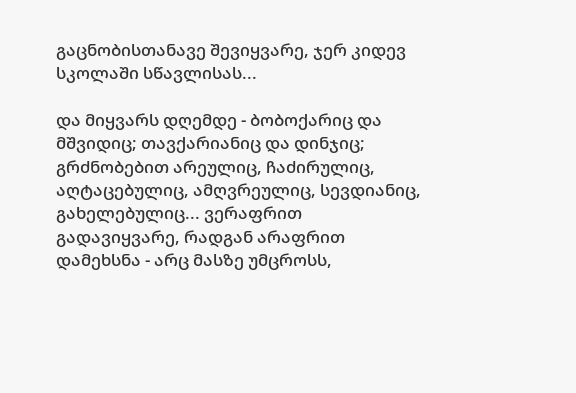გაცნობისთანავე შევიყვარე, ჯერ კიდევ სკოლაში სწავლისას...

და მიყვარს დღემდე - ბობოქარიც და მშვიდიც; თავქარიანიც და დინჯიც; გრძნობებით არეულიც, ჩაძირულიც, აღტაცებულიც, ამღვრეულიც, სევდიანიც, გახელებულიც... ვერაფრით გადავიყვარე, რადგან არაფრით დამეხსნა - არც მასზე უმცროსს,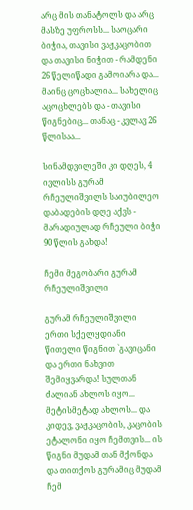არც მის თანატოლს და არც მასზე უფროსს... საოცარი ბიჭია, თავისი ვაჟკაცობით და თავისი ნიჭით - რამდენი 26 წელიწადი გამოიარა და... მაინც ცოცხალია... სახელიც აცოცხლებს და - თავისი წიგნებიც... თანაც - კვლავ 26 წლისაა...

სინამდვილეში კი დღეს, 4 ივლისს გურამ რჩეულიშვილს საიუბილეო დაბადების დღე აქვს - მარადიულად რჩეული ბიჭი 90 წლის გახდა!

ჩემი მეგობარი გურამ რჩეულიშვილი

გურამ რჩეულიშვილი ერთი სქელყდიანი წითელი წიგნით `გავიცანი და ერთი ნახვით შემიყვარდა! სულთან ძალიან ახლოს იყო... მეტისმეტად ახლოს... და კიდევ, ვაჟკაცობის, კაცობის ეტალონი იყო ჩემთვის... ის წიგნი მუდამ თან მქონდა და თითქოს გურამიც მუდამ ჩემ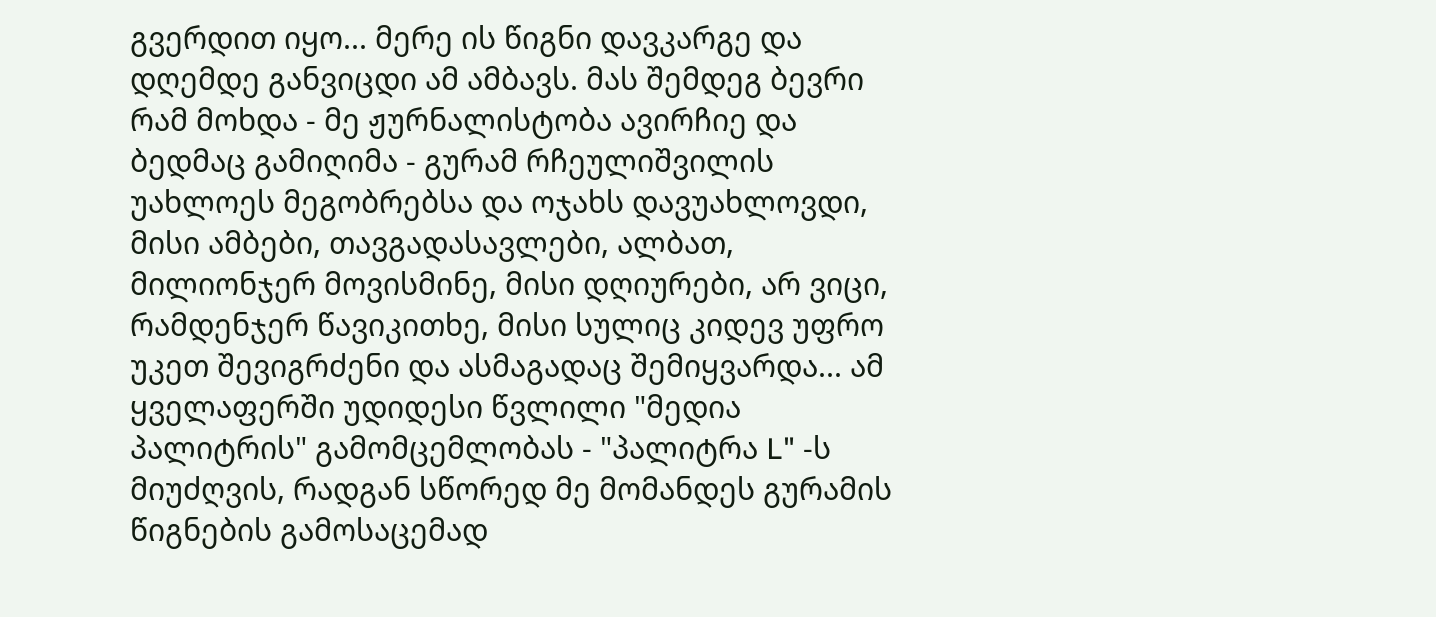გვერდით იყო... მერე ის წიგნი დავკარგე და დღემდე განვიცდი ამ ამბავს. მას შემდეგ ბევრი რამ მოხდა - მე ჟურნალისტობა ავირჩიე და ბედმაც გამიღიმა - გურამ რჩეულიშვილის უახლოეს მეგობრებსა და ოჯახს დავუახლოვდი, მისი ამბები, თავგადასავლები, ალბათ, მილიონჯერ მოვისმინე, მისი დღიურები, არ ვიცი, რამდენჯერ წავიკითხე, მისი სულიც კიდევ უფრო უკეთ შევიგრძენი და ასმაგადაც შემიყვარდა... ამ ყველაფერში უდიდესი წვლილი "მედია პალიტრის" გამომცემლობას - "პალიტრა L" -ს მიუძღვის, რადგან სწორედ მე მომანდეს გურამის წიგნების გამოსაცემად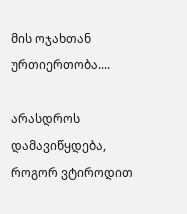მის ოჯახთან ურთიერთობა....

არასდროს დამავიწყდება, როგორ ვტიროდით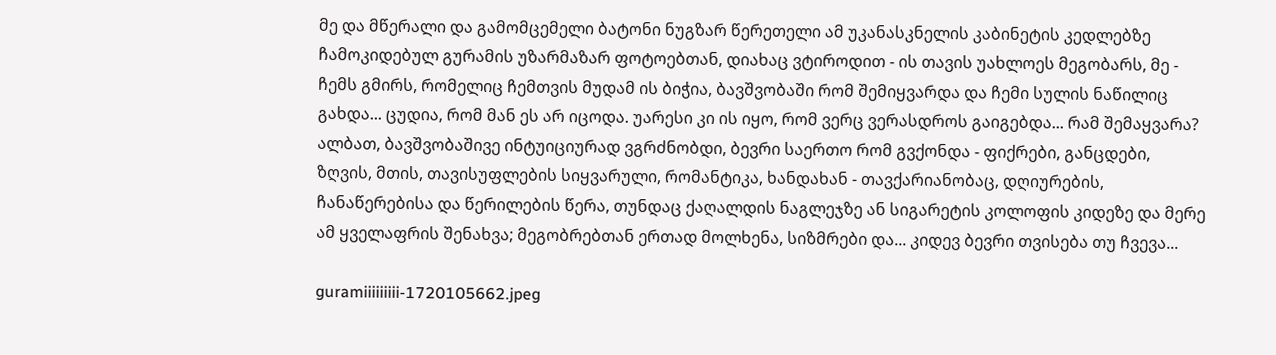მე და მწერალი და გამომცემელი ბატონი ნუგზარ წერეთელი ამ უკანასკნელის კაბინეტის კედლებზე ჩამოკიდებულ გურამის უზარმაზარ ფოტოებთან, დიახაც ვტიროდით - ის თავის უახლოეს მეგობარს, მე - ჩემს გმირს, რომელიც ჩემთვის მუდამ ის ბიჭია, ბავშვობაში რომ შემიყვარდა და ჩემი სულის ნაწილიც გახდა... ცუდია, რომ მან ეს არ იცოდა. უარესი კი ის იყო, რომ ვერც ვერასდროს გაიგებდა... რამ შემაყვარა? ალბათ, ბავშვობაშივე ინტუიციურად ვგრძნობდი, ბევრი საერთო რომ გვქონდა - ფიქრები, განცდები, ზღვის, მთის, თავისუფლების სიყვარული, რომანტიკა, ხანდახან - თავქარიანობაც, დღიურების, ჩანაწერებისა და წერილების წერა, თუნდაც ქაღალდის ნაგლეჯზე ან სიგარეტის კოლოფის კიდეზე და მერე ამ ყველაფრის შენახვა; მეგობრებთან ერთად მოლხენა, სიზმრები და... კიდევ ბევრი თვისება თუ ჩვევა...

guramiiiiiiiii-1720105662.jpeg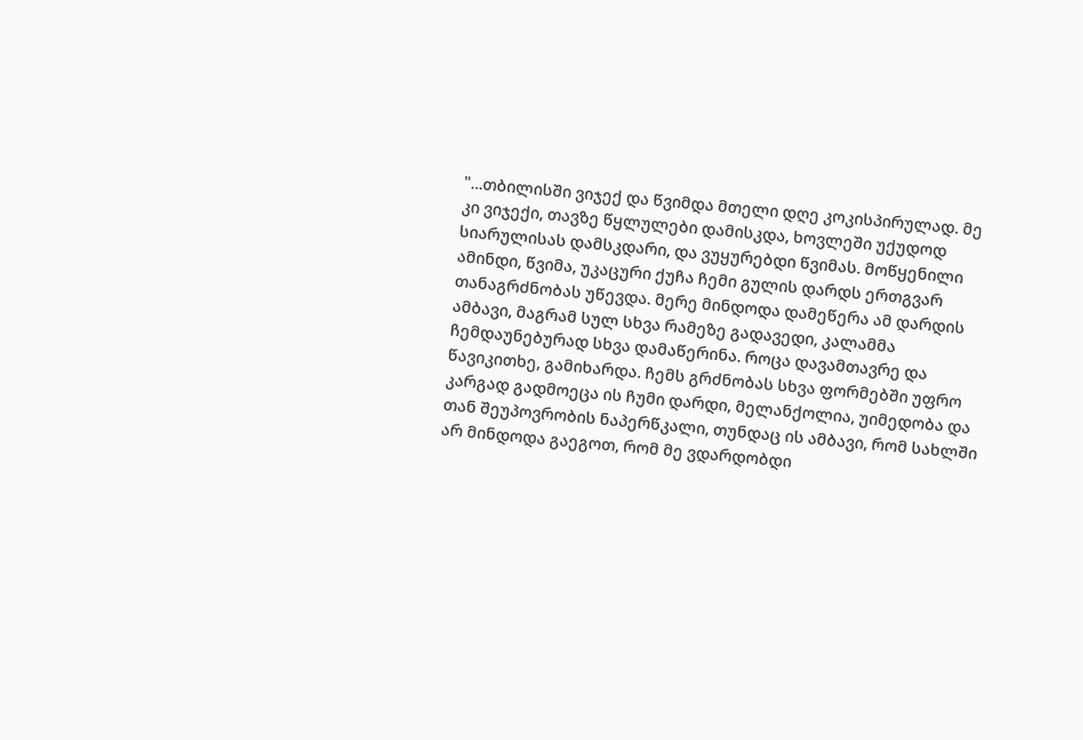"...თბილისში ვიჯექ და წვიმდა მთელი დღე კოკისპირულად. მე კი ვიჯექი, თავზე წყლულები დამისკდა, ხოვლეში უქუდოდ სიარულისას დამსკდარი, და ვუყურებდი წვიმას. მოწყენილი ამინდი, წვიმა, უკაცური ქუჩა ჩემი გულის დარდს ერთგვარ თანაგრძნობას უწევდა. მერე მინდოდა დამეწერა ამ დარდის ამბავი, მაგრამ სულ სხვა რამეზე გადავედი, კალამმა ჩემდაუნებურად სხვა დამაწერინა. როცა დავამთავრე და წავიკითხე, გამიხარდა. ჩემს გრძნობას სხვა ფორმებში უფრო კარგად გადმოეცა ის ჩუმი დარდი, მელანქოლია, უიმედობა და თან შეუპოვრობის ნაპერწკალი, თუნდაც ის ამბავი, რომ სახლში არ მინდოდა გაეგოთ, რომ მე ვდარდობდი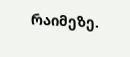რაიმეზე.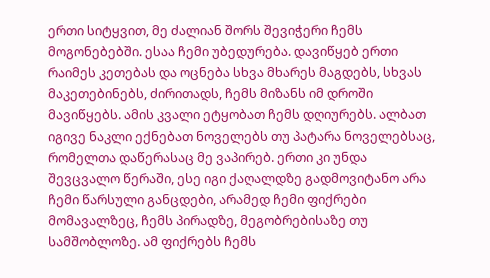ერთი სიტყვით, მე ძალიან შორს შევიჭერი ჩემს მოგონებებში. ესაა ჩემი უბედურება. დავიწყებ ერთი რაიმეს კეთებას და ოცნება სხვა მხარეს მაგდებს, სხვას მაკეთებინებს, ძირითადს, ჩემს მიზანს იმ დროში მავიწყებს. ამის კვალი ეტყობათ ჩემს დღიურებს. ალბათ იგივე ნაკლი ექნებათ ნოველებს თუ პატარა ნოველებსაც, რომელთა დაწერასაც მე ვაპირებ. ერთი კი უნდა შევცვალო წერაში, ესე იგი ქაღალდზე გადმოვიტანო არა ჩემი წარსული განცდები, არამედ ჩემი ფიქრები მომავალზეც, ჩემს პირადზე, მეგობრებისაზე თუ სამშობლოზე. ამ ფიქრებს ჩემს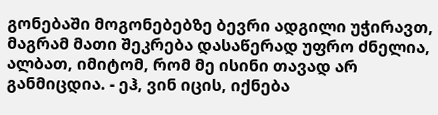გონებაში მოგონებებზე ბევრი ადგილი უჭირავთ, მაგრამ მათი შეკრება დასაწერად უფრო ძნელია, ალბათ, იმიტომ, რომ მე ისინი თავად არ განმიცდია. - ეჰ, ვინ იცის, იქნება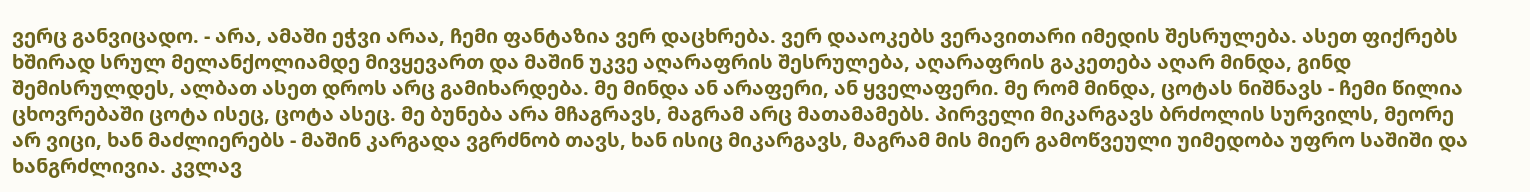ვერც განვიცადო. - არა, ამაში ეჭვი არაა, ჩემი ფანტაზია ვერ დაცხრება. ვერ დააოკებს ვერავითარი იმედის შესრულება. ასეთ ფიქრებს ხშირად სრულ მელანქოლიამდე მივყევართ და მაშინ უკვე აღარაფრის შესრულება, აღარაფრის გაკეთება აღარ მინდა, გინდ შემისრულდეს, ალბათ ასეთ დროს არც გამიხარდება. მე მინდა ან არაფერი, ან ყველაფერი. მე რომ მინდა, ცოტას ნიშნავს - ჩემი წილია ცხოვრებაში ცოტა ისეც, ცოტა ასეც. მე ბუნება არა მჩაგრავს, მაგრამ არც მათამამებს. პირველი მიკარგავს ბრძოლის სურვილს, მეორე არ ვიცი, ხან მაძლიერებს - მაშინ კარგადა ვგრძნობ თავს, ხან ისიც მიკარგავს, მაგრამ მის მიერ გამოწვეული უიმედობა უფრო საშიში და ხანგრძლივია. კვლავ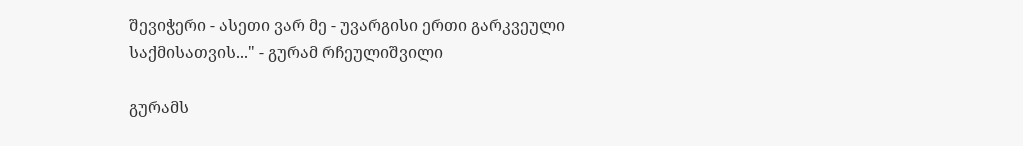შევიჭერი - ასეთი ვარ მე - უვარგისი ერთი გარკვეული საქმისათვის..." - გურამ რჩეულიშვილი

გურამს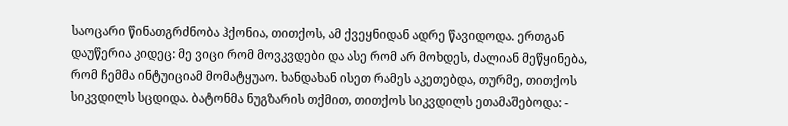საოცარი წინათგრძნობა ჰქონია, თითქოს, ამ ქვეყნიდან ადრე წავიდოდა. ერთგან დაუწერია კიდეც: მე ვიცი რომ მოვკვდები და ასე რომ არ მოხდეს, ძალიან მეწყინება, რომ ჩემმა ინტუიციამ მომატყუაო. ხანდახან ისეთ რამეს აკეთებდა, თურმე, თითქოს სიკვდილს სცდიდა. ბატონმა ნუგზარის თქმით, თითქოს სიკვდილს ეთამაშებოდა: -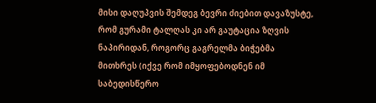მისი დაღუპვის შემდეგ ბევრი ძიებით დავაზუსტე, რომ გურამი ტალღას კი არ გაუტაცია ზღვის ნაპირიდან, როგორც გაგრელმა ბიჭებმა მითხრეს (იქვე რომ იმყოფებოდნენ იმ საბედისწერო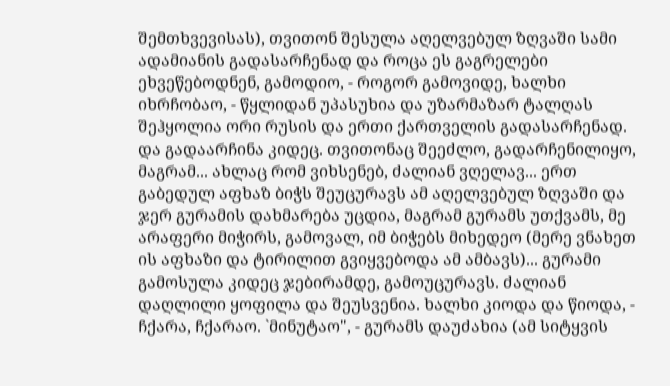შემთხვევისას), თვითონ შესულა აღელვებულ ზღვაში სამი ადამიანის გადასარჩენად და როცა ეს გაგრელები ეხვეწებოდნენ, გამოდიო, - როგორ გამოვიდე, ხალხი იხრჩობაო, - წყლიდან უპასუხია და უზარმაზარ ტალღას შეჰყოლია ორი რუსის და ერთი ქართველის გადასარჩენად. და გადაარჩინა კიდეც. თვითონაც შეეძლო, გადარჩენილიყო, მაგრამ... ახლაც რომ ვიხსენებ, ძალიან ვღელავ... ერთ გაბედულ აფხაზ ბიჭს შეუცურავს ამ აღელვებულ ზღვაში და ჯერ გურამის დახმარება უცდია, მაგრამ გურამს უთქვამს, მე არაფერი მიჭირს, გამოვალ, იმ ბიჭებს მიხედეო (მერე ვნახეთ ის აფხაზი და ტირილით გვიყვებოდა ამ ამბავს)... გურამი გამოსულა კიდეც ჯებირამდე, გამოუცურავს. ძალიან დაღლილი ყოფილა და შეუსვენია. ხალხი კიოდა და წიოდა, - ჩქარა, ჩქარაო. `მინუტაო", - გურამს დაუძახია (ამ სიტყვის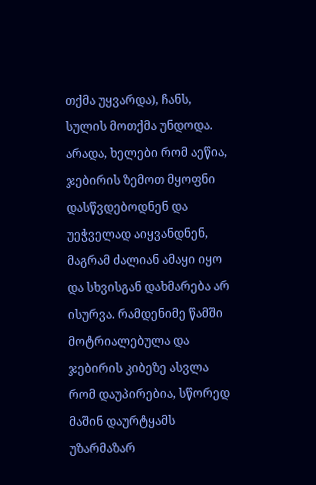თქმა უყვარდა), ჩანს, სულის მოთქმა უნდოდა. არადა, ხელები რომ აეწია, ჯებირის ზემოთ მყოფნი დასწვდებოდნენ და უეჭველად აიყვანდნენ, მაგრამ ძალიან ამაყი იყო და სხვისგან დახმარება არ ისურვა. რამდენიმე წამში მოტრიალებულა და ჯებირის კიბეზე ასვლა რომ დაუპირებია, სწორედ მაშინ დაურტყამს უზარმაზარ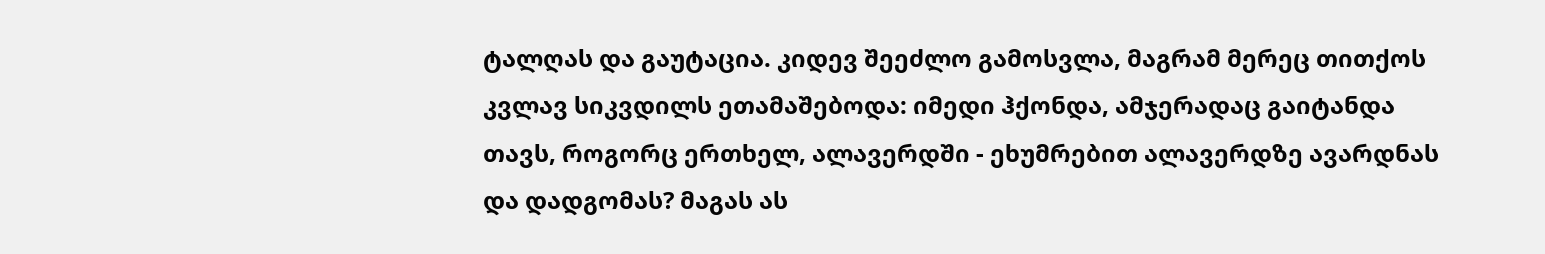ტალღას და გაუტაცია. კიდევ შეეძლო გამოსვლა, მაგრამ მერეც თითქოს კვლავ სიკვდილს ეთამაშებოდა: იმედი ჰქონდა, ამჯერადაც გაიტანდა თავს, როგორც ერთხელ, ალავერდში - ეხუმრებით ალავერდზე ავარდნას და დადგომას? მაგას ას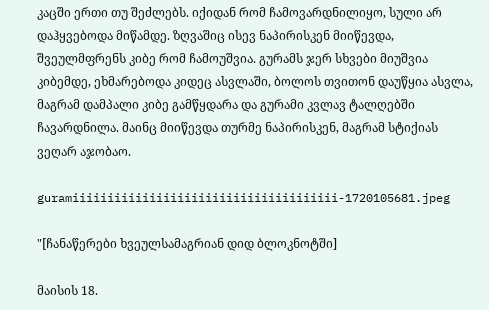კაცში ერთი თუ შეძლებს. იქიდან რომ ჩამოვარდნილიყო, სული არ დაჰყვებოდა მიწამდე. ზღვაშიც ისევ ნაპირისკენ მიიწევდა, შვეულმფრენს კიბე რომ ჩამოუშვია. გურამს ჯერ სხვები მიუშვია კიბემდე, ეხმარებოდა კიდეც ასვლაში, ბოლოს თვითონ დაუწყია ასვლა, მაგრამ დამპალი კიბე გამწყდარა და გურამი კვლავ ტალღებში ჩავარდნილა. მაინც მიიწევდა თურმე ნაპირისკენ, მაგრამ სტიქიას ვეღარ აჯობაო.

guramiiiiiiiiiiiiiiiiiiiiiiiiiiiiiiiiiiiiii-1720105681.jpeg

"[ჩანაწერები ხვეულსამაგრიან დიდ ბლოკნოტში]

მაისის 18.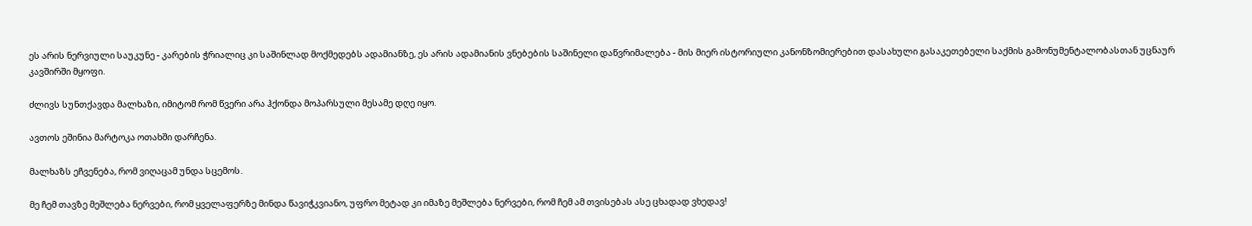ეს არის ნერვიული საუკუნე - კარების ჭრიალიც კი საშინლად მოქმედებს ადამიანზე, ეს არის ადამიანის ვნებების საშინელი დაწვრიმალება - მის მიერ ისტორიული კანონზომიერებით დასახული გასაკეთებელი საქმის გამონუმენტალობასთან უცნაურ კავშირში მყოფი.

ძლივს სუნთქავდა მალხაზი, იმიტომ რომ წვერი არა ჰქონდა მოპარსული მესამე დღე იყო.

ავთოს ეშინია მარტოკა ოთახში დარჩენა.

მალხაზს ეჩვენება, რომ ვიღაცამ უნდა სცემოს.

მე ჩემ თავზე მეშლება ნერვები, რომ ყველაფერზე მინდა წავიჭკვიანო, უფრო მეტად კი იმაზე მეშლება ნერვები, რომ ჩემ ამ თვისებას ასე ცხადად ვხედავ!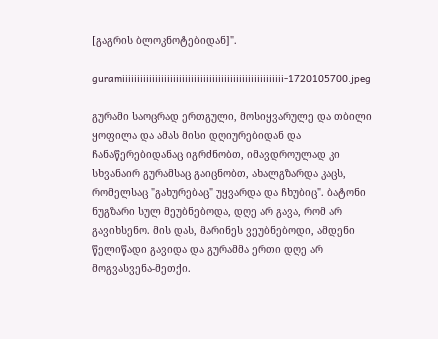[გაგრის ბლოკნოტებიდან]".

guramiiiiiiiiiiiiiiiiiiiiiiiiiiiiiiiiiiiiiiiiiiiiiiiiiiiiii-1720105700.jpeg

გურამი საოცრად ერთგული, მოსიყვარულე და თბილი ყოფილა და ამას მისი დღიურებიდან და ჩანაწერებიდანაც იგრძნობთ, იმავდროულად კი სხვანაირ გურამსაც გაიცნობთ, ახალგზარდა კაცს, რომელსაც "გახურებაც" უყვარდა და ჩხუბიც". ბატონი ნუგზარი სულ მეუბნებოდა, დღე არ გავა, რომ არ გავიხსენო. მის დას, მარინეს ვეუბნებოდი, ამდენი წელიწადი გავიდა და გურამმა ერთი დღე არ მოგვასვენა-მეთქი.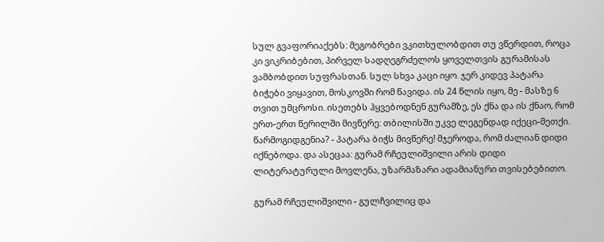სულ გვაფორიაქებს: მეგობრები ვკითხულობდით თუ ვწერდით, როცა კი ვიკრიბებით, პირველ სადღეგრძელოს ყოველთვის გურამისას ვამბობდით სუფრასთან. სულ სხვა კაცი იყო. ჯერ კიდევ პატარა ბიჭები ვიყავით, მოსკოვში რომ წავიდა. ის 24 წლის იყო, მე - მასზე 6 თვით უმცროსი. ისეთებს ჰყვებოდნენ გურამზე, ეს ქნა და ის ქნაო, რომ ერთ-ერთ წერილში მივწერე: თბილისში უკვე ლეგენდად იქეცი-მეთქი. წარმოგიდგენია? - პატარა ბიჭს მივწერე! მჯეროდა, რომ ძალიან დიდი იქნებოდა. და ასეცაა: გურამ რჩეულიშვილი არის დიდი ლიტერატურული მოვლენა, უზარმაზარი ადამიანური თვისებებითო.

გურამ რჩეულიშვილი - გულჩვილიც და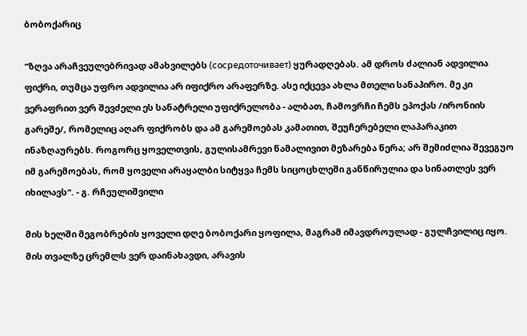ბობოქარიც

"ზღვა არაჩვეულებრივად ამახვილებს (сосредоточивает) ყურადღებას. ამ დროს ძალიან ადვილია ფიქრი, თუმცა უფრო ადვილია არ იფიქრო არაფერზე. ასე იქცევა ახლა მთელი სანაპირო. მე კი ვერაფრით ვერ შევძელი ეს სანატრელი უფიქრელობა - ალბათ, ჩამოვრჩი ჩემს ეპოქას /ირონიის გარეშე/, რომელიც აღარ ფიქრობს და ამ გარემოებას კამათით, შეუჩერებელი ლაპარაკით ინაზღაურებს. როგორც ყოველთვის, გულისამრევი წამალივით მეზარება წერა; არ შემიძლია შევეგუო იმ გარემოებას, რომ ყოველი არაყალბი სიტყვა ჩემს სიცოცხლეში განწირულია და სინათლეს ვერ იხილავს". - გ. რჩეულიშვილი

მის ხელში მეგობრების ყოველი დღე ბობოქარი ყოფილა, მაგრამ იმავდროულად - გულჩვილიც იყო. მის თვალზე ცრემლს ვერ დაინახავდი, არავის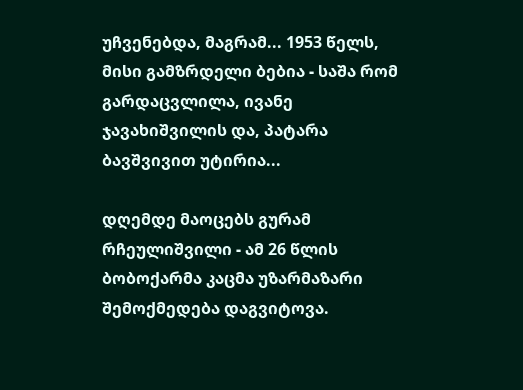უჩვენებდა, მაგრამ... 1953 წელს, მისი გამზრდელი ბებია - საშა რომ გარდაცვლილა, ივანე ჯავახიშვილის და, პატარა ბავშვივით უტირია...

დღემდე მაოცებს გურამ რჩეულიშვილი - ამ 26 წლის ბობოქარმა კაცმა უზარმაზარი შემოქმედება დაგვიტოვა.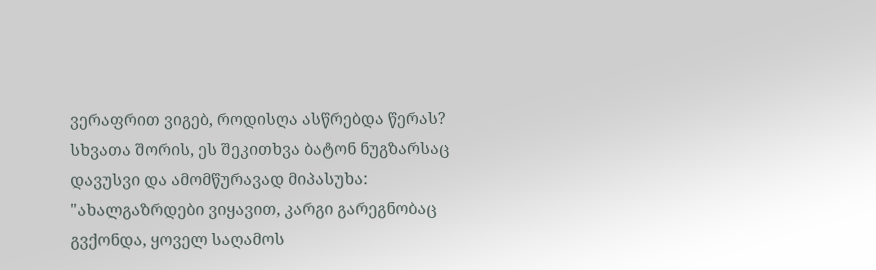ვერაფრით ვიგებ, როდისღა ასწრებდა წერას? სხვათა შორის, ეს შეკითხვა ბატონ ნუგზარსაც დავუსვი და ამომწურავად მიპასუხა: "ახალგაზრდები ვიყავით, კარგი გარეგნობაც გვქონდა, ყოველ საღამოს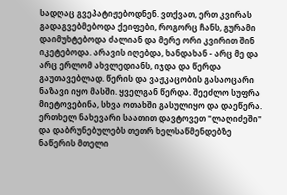სადღაც გვეპატიჟებოდნენ. ვთქვათ, ერთ კვირას გადაგვებმებოდა ქეიფები, როგორც ჩანს, გურამი დაიმუხტებოდა ძალიან და მერე ორი კვირით შინ იკეტებოდა. არავის იღებდა, ხანდახან - არც მე და არც ერლომ ახვლედიანს, იჯდა და წერდა გაუთავებლად. წერის და ვაჟკაცობის გასაოცარი ნაზავი იყო მასში. ყველგან წერდა. შეეძლო სუფრა მიეტოვებინა, სხვა ოთახში გასულიყო და დაეწერა. ერთხელ ნახევარი საათით დავტოვეთ "ლაღიძეში" და დაბრუნებულებს თეთრ ხელსაწმენდებზე ნაწერის მთელი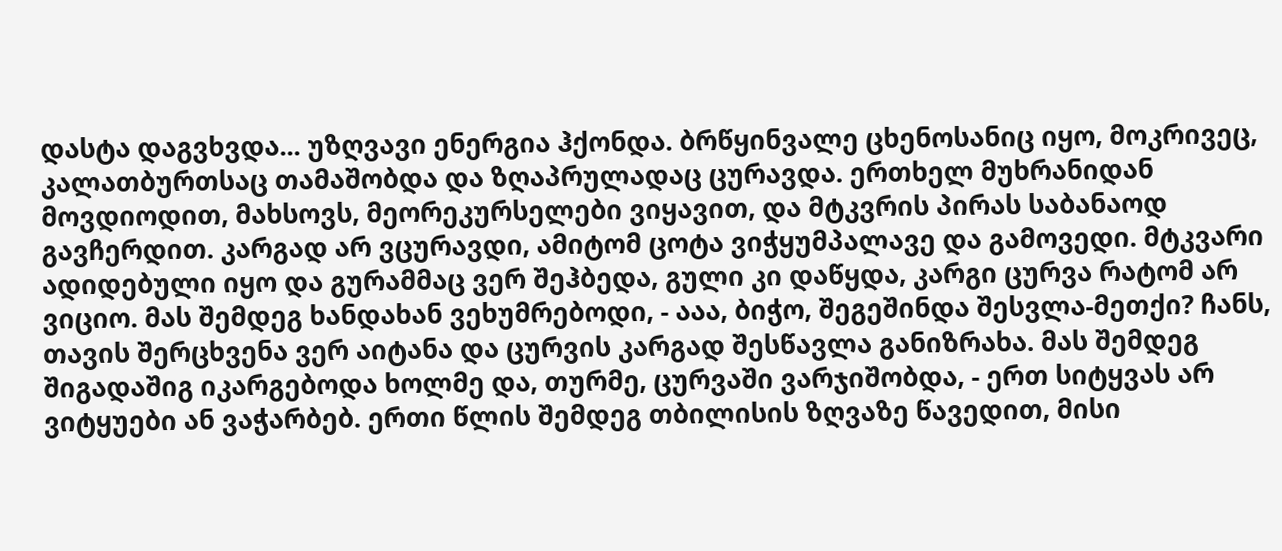დასტა დაგვხვდა... უზღვავი ენერგია ჰქონდა. ბრწყინვალე ცხენოსანიც იყო, მოკრივეც, კალათბურთსაც თამაშობდა და ზღაპრულადაც ცურავდა. ერთხელ მუხრანიდან მოვდიოდით, მახსოვს, მეორეკურსელები ვიყავით, და მტკვრის პირას საბანაოდ გავჩერდით. კარგად არ ვცურავდი, ამიტომ ცოტა ვიჭყუმპალავე და გამოვედი. მტკვარი ადიდებული იყო და გურამმაც ვერ შეჰბედა, გული კი დაწყდა, კარგი ცურვა რატომ არ ვიციო. მას შემდეგ ხანდახან ვეხუმრებოდი, - ააა, ბიჭო, შეგეშინდა შესვლა-მეთქი? ჩანს, თავის შერცხვენა ვერ აიტანა და ცურვის კარგად შესწავლა განიზრახა. მას შემდეგ შიგადაშიგ იკარგებოდა ხოლმე და, თურმე, ცურვაში ვარჯიშობდა, - ერთ სიტყვას არ ვიტყუები ან ვაჭარბებ. ერთი წლის შემდეგ თბილისის ზღვაზე წავედით, მისი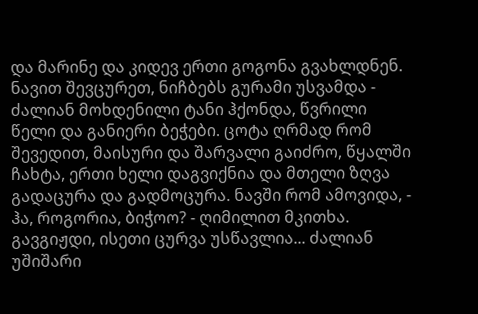და მარინე და კიდევ ერთი გოგონა გვახლდნენ. ნავით შევცურეთ, ნიჩბებს გურამი უსვამდა - ძალიან მოხდენილი ტანი ჰქონდა, წვრილი წელი და განიერი ბეჭები. ცოტა ღრმად რომ შევედით, მაისური და შარვალი გაიძრო, წყალში ჩახტა, ერთი ხელი დაგვიქნია და მთელი ზღვა გადაცურა და გადმოცურა. ნავში რომ ამოვიდა, - ჰა, როგორია, ბიჭოო? - ღიმილით მკითხა. გავგიჟდი, ისეთი ცურვა უსწავლია... ძალიან უშიშარი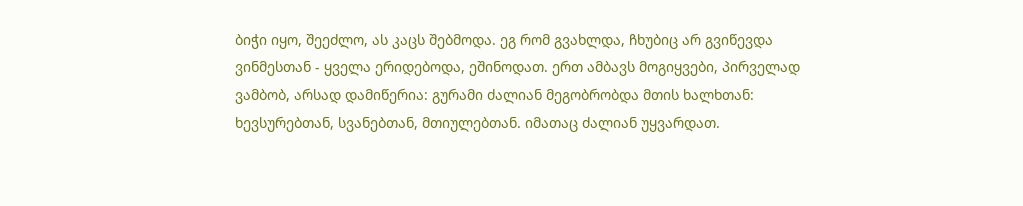ბიჭი იყო, შეეძლო, ას კაცს შებმოდა. ეგ რომ გვახლდა, ჩხუბიც არ გვიწევდა ვინმესთან - ყველა ერიდებოდა, ეშინოდათ. ერთ ამბავს მოგიყვები, პირველად ვამბობ, არსად დამიწერია: გურამი ძალიან მეგობრობდა მთის ხალხთან: ხევსურებთან, სვანებთან, მთიულებთან. იმათაც ძალიან უყვარდათ.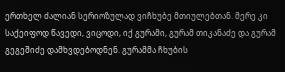ერთხელ ძალიან სერიოზულად ვიჩხუბე მთიულებთან. მერე კი საქეიფოდ წავედი, ვიცოდი, იქ გურამი, გურამ თიკანაძე და გურამ გეგეშიძე დამხვდებოდნენ. გურამმა ჩხუბის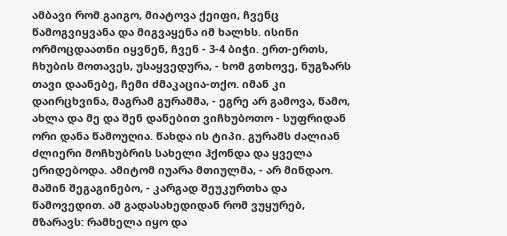ამბავი რომ გაიგო, მიატოვა ქეიფი, ჩვენც წამოგვიყვანა და მიგვაყენა იმ ხალხს. ისინი ორმოცდაათნი იყვნენ, ჩვენ - 3-4 ბიჭი. ერთ-ერთს, ჩხუბის მოთავეს, უსაყვედურა, - ხომ გთხოვე, ნუგზარს თავი დაანებე, ჩემი ძმაკაცია-თქო. იმან კი დაირცხვინა, მაგრამ გურამმა, - ეგრე არ გამოვა, წამო, ახლა და მე და შენ დანებით ვიჩხუბოთო - სუფრიდან ორი დანა წამოუღია. წახდა ის ტიპი. გურამს ძალიან ძლიერი მოჩხუბრის სახელი ჰქონდა და ყველა ერიდებოდა. ამიტომ იუარა მთიულმა, - არ მინდაო. მაშინ შეგაგინებო, - კარგად შეუკურთხა და წამოვედით. ამ გადასახედიდან რომ ვუყურებ, მზარავს: რამხელა იყო და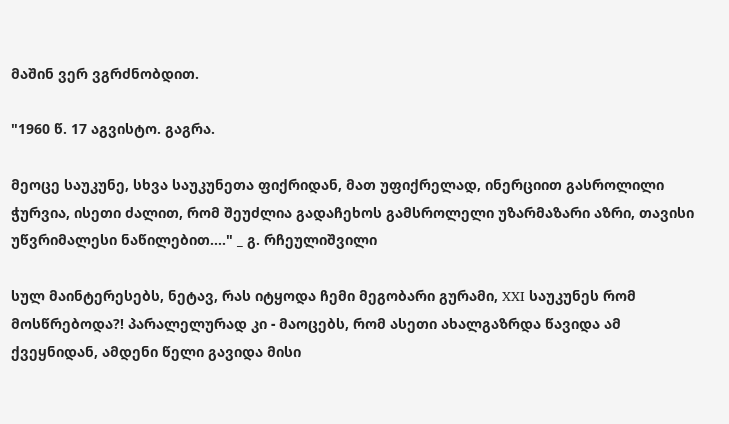მაშინ ვერ ვგრძნობდით.

"1960 წ. 17 აგვისტო. გაგრა.

მეოცე საუკუნე, სხვა საუკუნეთა ფიქრიდან, მათ უფიქრელად, ინერციით გასროლილი ჭურვია, ისეთი ძალით, რომ შეუძლია გადაჩეხოს გამსროლელი უზარმაზარი აზრი, თავისი უწვრიმალესი ნაწილებით...." _ გ. რჩეულიშვილი

სულ მაინტერესებს, ნეტავ, რას იტყოდა ჩემი მეგობარი გურამი, XXI საუკუნეს რომ მოსწრებოდა?! პარალელურად კი - მაოცებს, რომ ასეთი ახალგაზრდა წავიდა ამ ქვეყნიდან, ამდენი წელი გავიდა მისი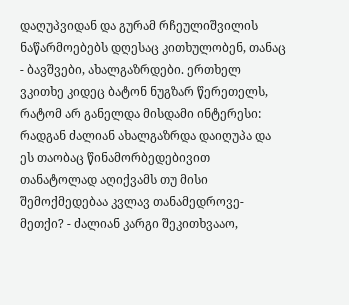დაღუპვიდან და გურამ რჩეულიშვილის ნაწარმოებებს დღესაც კითხულობენ, თანაც - ბავშვები, ახალგაზრდები. ერთხელ ვკითხე კიდეც ბატონ ნუგზარ წერეთელს, რატომ არ განელდა მისდამი ინტერესი: რადგან ძალიან ახალგაზრდა დაიღუპა და ეს თაობაც წინამორბედებივით თანატოლად აღიქვამს თუ მისი შემოქმედებაა კვლავ თანამედროვე-მეთქი? - ძალიან კარგი შეკითხვააო,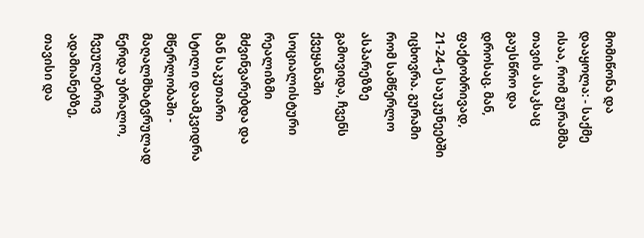მომიწონა და დააყოლა: - საქმე ისაა, რომ გურამმა თავის ასაკსაც გაუსწრო და დროსაც. მან, ფაქტობრივად, 21-24-ე საუკუნეებში იცხოვრა. გურამი რომ სამწერლო ასპარეზზე გამოვიდა, ჩვენს ქვეყანაში სოციალისტური რეალიზმი მძვინვარებდა და მან საკუთარი სტილი დაამკვიდრა მწერლობაში - მაღალმხატვრულად წერდა უბრალო, ჩვეულებრივ ადამიანებზე, თავისი და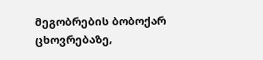მეგობრების ბობოქარ ცხოვრებაზე,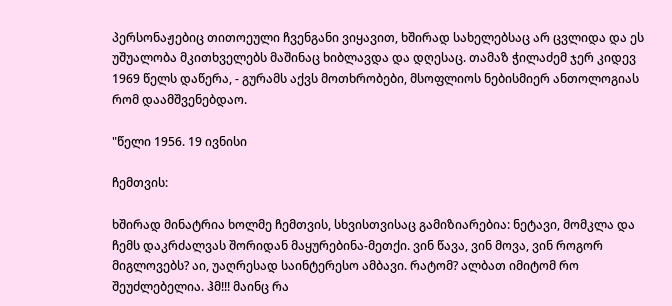პერსონაჟებიც თითოეული ჩვენგანი ვიყავით, ხშირად სახელებსაც არ ცვლიდა და ეს უშუალობა მკითხველებს მაშინაც ხიბლავდა და დღესაც. თამაზ ჭილაძემ ჯერ კიდევ 1969 წელს დაწერა, - გურამს აქვს მოთხრობები, მსოფლიოს ნებისმიერ ანთოლოგიას რომ დაამშვენებდაო.

"წელი 1956. 19 ივნისი

ჩემთვის:

ხშირად მინატრია ხოლმე ჩემთვის, სხვისთვისაც გამიზიარებია: ნეტავი, მომკლა და ჩემს დაკრძალვას შორიდან მაყურებინა-მეთქი. ვინ წავა, ვინ მოვა, ვინ როგორ მიგლოვებს? აი, უაღრესად საინტერესო ამბავი. რატომ? ალბათ იმიტომ რო შეუძლებელია. ჰმ!!! მაინც რა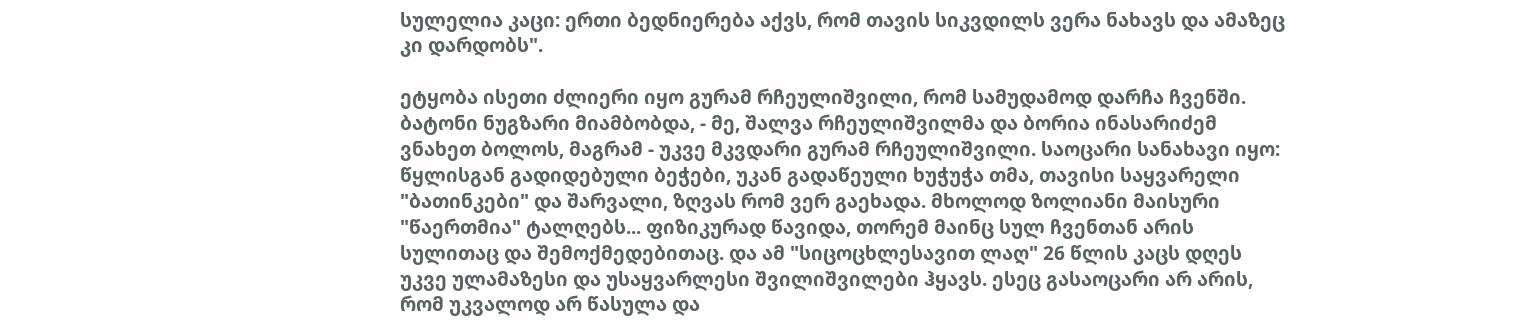სულელია კაცი: ერთი ბედნიერება აქვს, რომ თავის სიკვდილს ვერა ნახავს და ამაზეც კი დარდობს".

ეტყობა ისეთი ძლიერი იყო გურამ რჩეულიშვილი, რომ სამუდამოდ დარჩა ჩვენში. ბატონი ნუგზარი მიამბობდა, - მე, შალვა რჩეულიშვილმა და ბორია ინასარიძემ ვნახეთ ბოლოს, მაგრამ - უკვე მკვდარი გურამ რჩეულიშვილი. საოცარი სანახავი იყო: წყლისგან გადიდებული ბეჭები, უკან გადაწეული ხუჭუჭა თმა, თავისი საყვარელი "ბათინკები" და შარვალი, ზღვას რომ ვერ გაეხადა. მხოლოდ ზოლიანი მაისური "წაერთმია" ტალღებს... ფიზიკურად წავიდა, თორემ მაინც სულ ჩვენთან არის სულითაც და შემოქმედებითაც. და ამ "სიცოცხლესავით ლაღ" 26 წლის კაცს დღეს უკვე ულამაზესი და უსაყვარლესი შვილიშვილები ჰყავს. ესეც გასაოცარი არ არის, რომ უკვალოდ არ წასულა და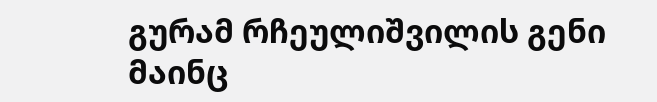გურამ რჩეულიშვილის გენი მაინც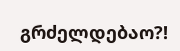გრძელდებაო?!